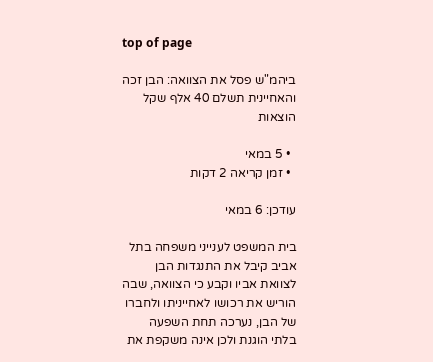top of page

ביהמ"ש פסל את הצוואה: הבן זכה והאחיינית תשלם 40 אלף שקל הוצאות

  • 5 במאי
  • זמן קריאה 2 דקות

עודכן: 6 במאי

בית המשפט לענייני משפחה בתל אביב קיבל את התנגדות הבן לצוואת אביו וקבע כי הצוואה, שבה הוריש את רכושו לאחייניתו ולחברו של הבן, נערכה תחת השפעה בלתי הוגנת ולכן אינה משקפת את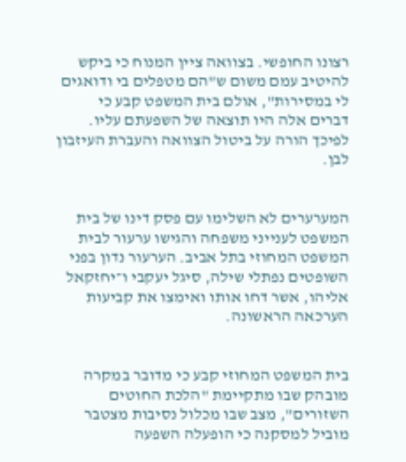רצונו החופשי. בצוואה ציין המנוח כי ביקש להיטיב עמם משום ש"הם מטפלים בי ודואגים לי במסירות", אולם בית המשפט קבע כי דברים אלה היו תוצאה של השפעתם עליו. לפיכך הורה על ביטול הצוואה והעברת העיזבון לבן.


המערערים לא השלימו עם פסק דינו של בית המשפט לענייני משפחה והגישו ערעור לבית המשפט המחוזי בתל אביב. הערעור נדון בפני השופטים נפתלי שילה, סיגל יעקבי ו־יחזקאל אליהו, אשר דחו אותו ואימצו את קביעות הערכאה הראשונה.


בית המשפט המחוזי קבע כי מדובר במקרה מובהק שבו מתקיימת "הלכת החוטים השזורים", מצב שבו מכלול נסיבות מצטבר מוביל למסקנה כי הופעלה השפעה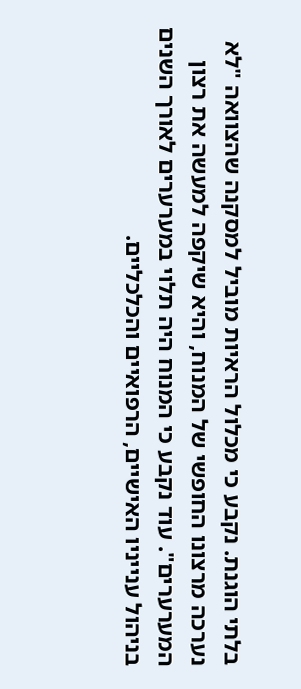בלתי הוגנת. נקבע כי מכלול הראיות מוביל למסקנה שהצוואה "לא נערכה מרצונו החופשי של המנוח, והיא שיקפה למעשה את רצון המערערים". עוד נקבע כי המנוח היה תלוי במערערים לאורך השנים בניהול ענייניו האישיים, הרפואיים והכלכליים.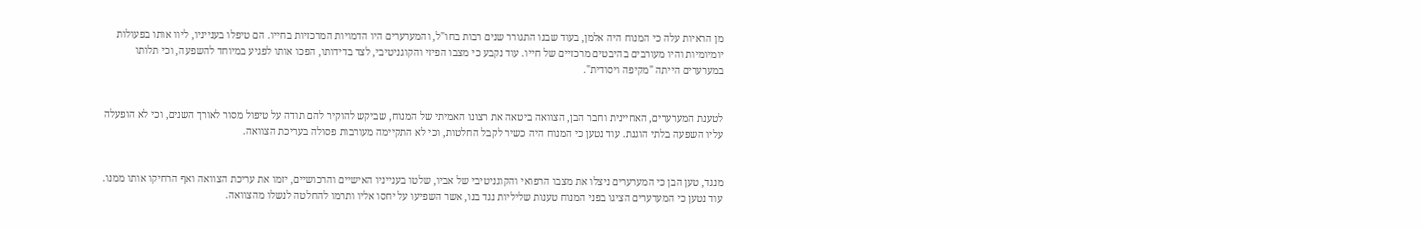מן הראיות עלה כי המנוח היה אלמן, בעוד שבנו התגורר שנים רבות בחו"ל, והמערערים היו הדמויות המרכזיות בחייו. הם טיפלו בענייניו, ליוו אותו בפעולות יומיומיות והיו מעורבים בהיבטים מרכזיים של חייו. עוד נקבע כי מצבו הפיזי והקוגניטיבי, לצד בדידותו, הפכו אותו לפגיע במיוחד להשפעה, וכי תלותו במערערים הייתה "מקיפה ויסודית".


לטענת המערערים, האחיינית וחבר הבן, הצוואה ביטאה את רצונו האמיתי של המנוח, שביקש להוקיר להם תודה על טיפול מסור לאורך השנים, וכי לא הופעלה עליו השפעה בלתי הוגנת. עוד נטען כי המנוח היה כשיר לקבל החלטות, וכי לא התקיימה מעורבות פסולה בעריכת הצוואה.


מנגד, טען הבן כי המערערים ניצלו את מצבו הרפואי והקוגניטיבי של אביו, שלטו בענייניו האישיים והרכושיים, יזמו את עריכת הצוואה ואף הרחיקו אותו ממנו. עוד נטען כי המערערים הציגו בפני המנוח טענות שליליות נגד בנו, אשר השפיעו על יחסו אליו ותרמו להחלטה לנשלו מהצוואה.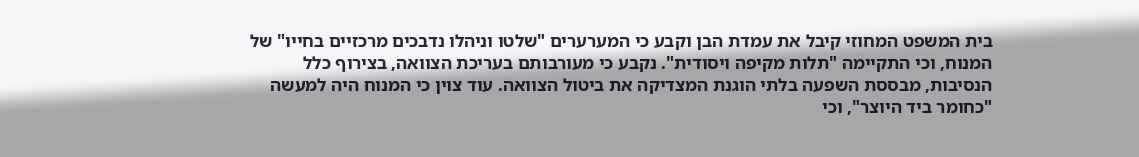בית המשפט המחוזי קיבל את עמדת הבן וקבע כי המערערים "שלטו וניהלו נדבכים מרכזיים בחייו" של המנוח, וכי התקיימה "תלות מקיפה ויסודית". נקבע כי מעורבותם בעריכת הצוואה, בצירוף כלל הנסיבות, מבססת השפעה בלתי הוגנת המצדיקה את ביטול הצוואה. עוד צוין כי המנוח היה למעשה "כחומר ביד היוצר", וכי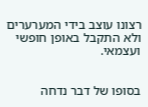רצונו עוצב בידי המערערים ולא התקבל באופן חופשי ועצמאי.


בסופו של דבר נדחה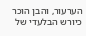הערעור, והבן הוכר כיורש הבלעדי של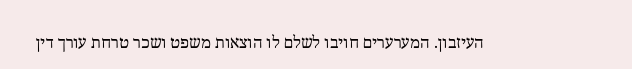העיזבון. המערערים חויבו לשלם לו הוצאות משפט ושכר טרחת עורך דין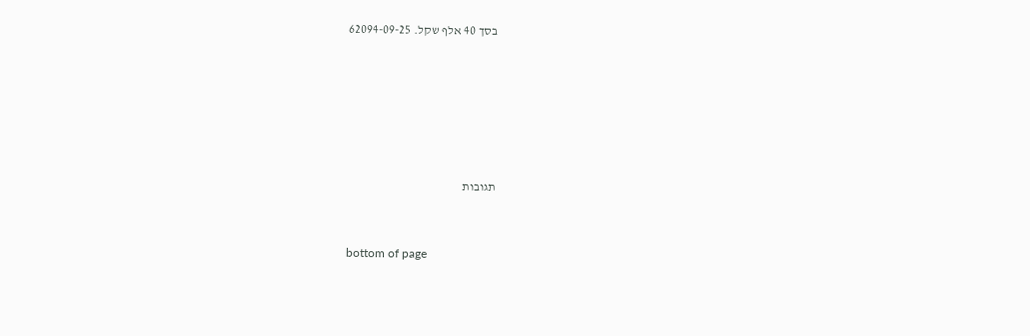בסך 40 אלף שקל. 62094-09-25






תגובות


bottom of page